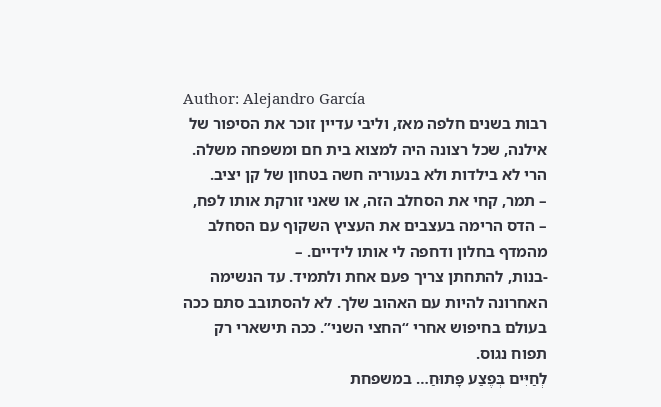Author: Alejandro García
רבות בשנים חלפה מאז, וליבי עדיין זוכר את הסיפור של אילנה, שכל רצונה היה למצוא בית חם ומשפחה משלה. הרי לא בילדות ולא בנעוריה חשה בטחון של קן יציב.
– תמר, קחי את הסחלב הזה, או שאני זורקת אותו לפח, – הדס הרימה בעצבים את העציץ השקוף עם הסחלב מהמדף בחלון ודחפה לי אותו לידיים. –
-בנות, להתחתן צריך פעם אחת ולתמיד. עד הנשימה האחרונה להיות עם האהוב שלך. לא להסתובב סתם ככה בעולם בחיפוש אחרי “החצי השני”. ככה תישארי רק תפוח נגוס.
לְחַיִּים בְּפֶצַע פָּתוּחַ… במשפחת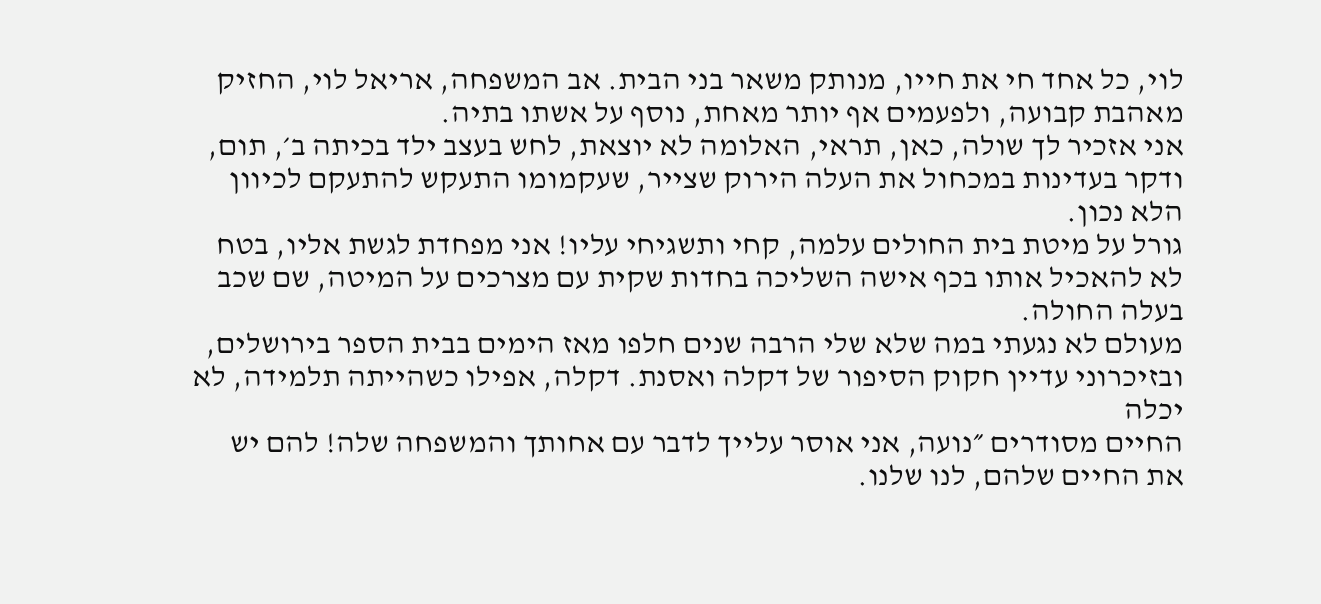לוי, כל אחד חי את חייו, מנותק משאר בני הבית. אב המשפחה, אריאל לוי, החזיק מאהבת קבועה, ולפעמים אף יותר מאחת, נוסף על אשתו בתיה.
אני אזכיר לך שולה, כאן, תראי, האלומה לא יוצאת, לחש בעצב ילד בכיתה ב׳, תום, ודקר בעדינות במכחול את העלה הירוק שצייר, שעקמומו התעקש להתעקם לכיוון הלא נכון.
גורל על מיטת בית החולים עלמה, קחי ותשגיחי עליו! אני מפחדת לגשת אליו, בטח לא להאכיל אותו בכף אישה השליכה בחדות שקית עם מצרכים על המיטה, שם שכב בעלה החולה.
מעולם לא נגעתי במה שלא שלי הרבה שנים חלפו מאז הימים בבית הספר בירושלים, ובזיכרוני עדיין חקוק הסיפור של דקלה ואסנת. דקלה, אפילו כשהייתה תלמידה, לא יכלה
החיים מסודרים ״נועה, אני אוסר עלייך לדבר עם אחותך והמשפחה שלה! להם יש את החיים שלהם, לנו שלנו.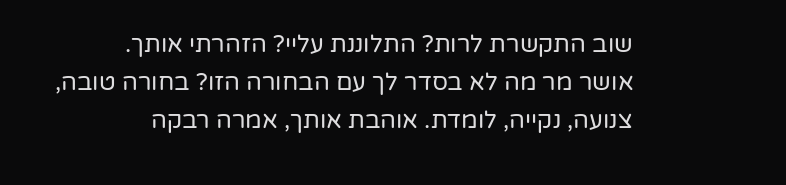שוב התקשרת לרות? התלוננת עליי? הזהרתי אותך.
אושר מר מה לא בסדר לך עם הבחורה הזו? בחורה טובה, צנועה, נקייה, לומדת. אוהבת אותך, אמרה רבקה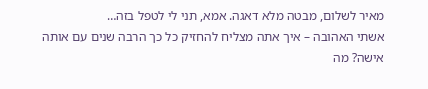מאיר לשלום, מבטה מלא דאגה. אמא, תני לי לטפל בזה…
אשתי האהובה – איך אתה מצליח להחזיק כל כך הרבה שנים עם אותה אישה? מה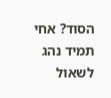הסוד? אחי תמיד נהג לשאול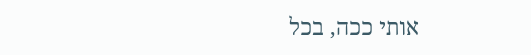אותי ככה, בכל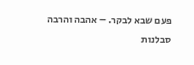פעם שבא לבקר. – אהבה והרבה סבלנות